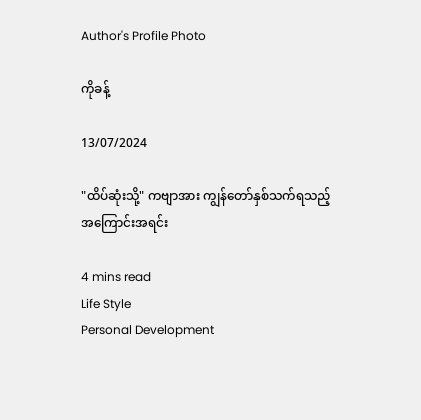Author's Profile Photo

ကိုခန့်

13/07/2024

"ထိပ်ဆုံးသို့" ကဗျာအား ကျွန်တော်နှစ်သက်ရသည့် အကြောင်းအရင်း

4 mins read
Life Style
Personal Development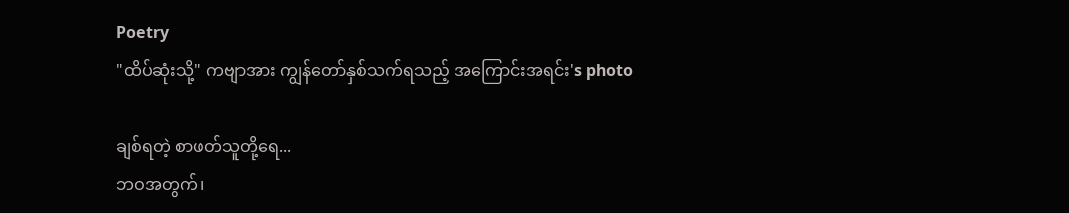Poetry
"ထိပ်ဆုံးသို့" ကဗျာအား ကျွန်တော်နှစ်သက်ရသည့် အကြောင်းအရင်း's photo

ချစ်ရတဲ့ စာဖတ်သူတို့ရေ...
ဘဝအတွက်၊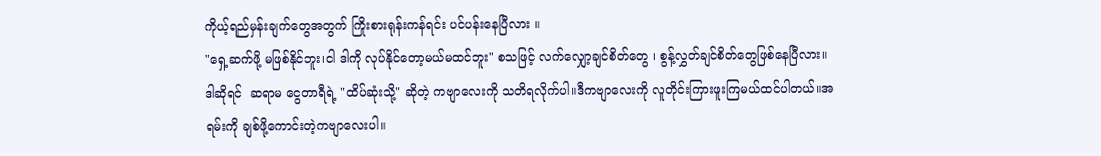ကိုယ့်ရည်မှန်းချက်တွေအတွက် ကြိုးစားရုန်းကန်ရင်း ပင်ပန်းနေပြီလား ။
"ရှေ့ဆက်ဖို့ မဖြစ်နိုင်ဘူး၊ငါ ဒါကို လုပ်နိုင်တော့မယ်မထင်ဘူး" စသဖြင့် လက်လျှော့ချင်စိတ်တွေ ၊ စွန့်လွှတ်ချင်စိတ်တွေဖြစ်နေပြီလား။
ဒါဆိုရင်  ဆရာမ ငွေတာရီရဲ့ "ထိပ်ဆုံးသို့" ဆိုတဲ့ ကဗျာလေးကို သတိရလိုက်ပါ။ဒီကဗျာလေးကို လူတိုင်းကြားဖူးကြမယ်ထင်ပါတယ်။အရမ်းကို ချစ်ဖို့ကောင်းတဲ့ကဗျာလေးပါ။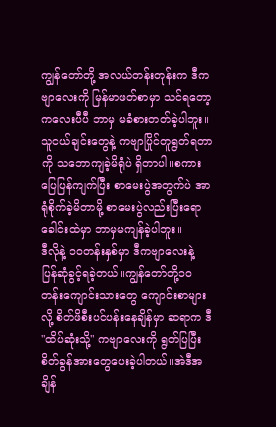ကျွန်တော်တို့ အလယ်တန်းတုန်းက ဒီကဗျာလေးကို မြန်မာဖတ်စာမှာ သင်ရတော့ ကလေးပီပီ ဘာမှ မခံစားတတ်ခဲ့ပါဘူး။သူငယ်ချင်းတွေနဲ့ ကဗျာပြိုင်တူရွတ်ရတာကို သဘောကျခဲ့မိရုံပဲ ရှိတာပါ။စကားပြေပြန်ကျက်ပြီး စာမေးပွဲအတွက်ပဲ အာရုံစိုက်ခဲ့မိတာမို့ စာမေးပွဲလည်းပြီးရော ခေါင်းထဲမှာ ဘာမှမကျန်ခဲ့ပါဘူး။
ဒီလိုနဲ့ ၁၀တန်းနှစ်မှာ ဒီကဗျာလေးနဲ့ ပြန်ဆုံခွင့်ရခဲ့တယ်။ကျွန်တော်တို့၁၀တန်းကျောင်းသားတွေ ကျောင်းစာများလို့ စိတ်ဖိစီးပင်ပန်းနေချိန်မှာ ဆရာက ဒီ "ထိပ်ဆုံးသို့" ကဗျာလေးကို ရွတ်ပြပြီး စိတ်ခွန်အားတွေပေးခဲ့ပါတယ်။အဲဒီအချိန်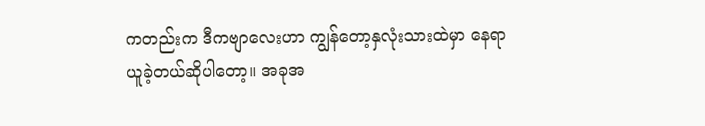ကတည်းက ဒီကဗျာလေးဟာ ကျွန်တော့နှလုံးသားထဲမှာ နေရာယူခဲ့တယ်ဆိုပါတော့။ အခုအ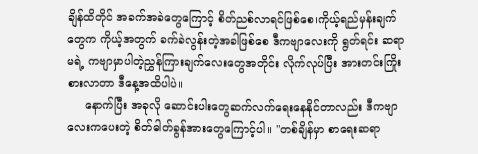ချိန်ထိတိုင် အခက်အခဲတွေကြောင့် စိတ်ညစ်လာရင်ဖြစ်စေ၊ကိုယ့်ရည်မှန်းချက်တွေက ကိုယ့်အတွက် ခက်ခဲလွန်းတဲ့အခါဖြစ်စေ ဒီကဗျာလေးကို ရွတ်ရင်း ဆရာမရဲ့ ကဗျာမှာပါတဲ့ညွှန်ကြားချက်လေးတွေအတိုင်း လိုက်လုပ်ပြီး အားတင်းကြိုးစားလာတာ ဒီနေ့အထိပါပဲ။
     နောက်ပြီး အခုလို ဆောင်းပါးတွေဆက်လက်ရေးနေနိုင်တာလည်း ဒီကဗျာလေးကပေးတဲ့ စိတ်ဓါတ်ခွန်အားတွေကြောင့်ပါ။ "တစ်ချိန်မှာ စာရေးဆရာ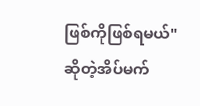ဖြစ်ကိုဖြစ်ရမယ်" ဆိုတဲ့အိပ်မက်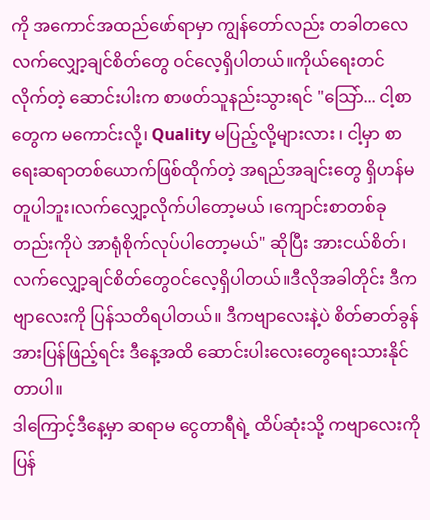ကို အကောင်အထည်ဖော်ရာမှာ ကျွန်တော်လည်း တခါတလေ လက်လျှော့ချင်စိတ်တွေ ဝင်လေ့ရှိပါတယ်။ကိုယ်ရေးတင်လိုက်တဲ့ ဆောင်းပါးက စာဖတ်သူနည်းသွားရင် "သြော်... ငါ့စာတွေက မကောင်းလို့၊ Quality မပြည့်လို့များလား ၊ ငါ့မှာ စာရေးဆရာတစ်ယောက်ဖြစ်ထိုက်တဲ့ အရည်အချင်းတွေ ရှိဟန်မတူပါဘူး၊လက်လျှော့လိုက်ပါတော့မယ် ၊ကျောင်းစာတစ်ခုတည်းကိုပဲ အာရုံစိုက်လုပ်ပါတော့မယ်" ဆိုပြီး အားငယ်စိတ်၊ လက်လျှော့ချင်စိတ်တွေဝင်လေ့ရှိပါတယ်။ဒီလိုအခါတိုင်း ဒီကဗျာလေးကို ပြန်သတိရပါတယ်။ ဒီကဗျာလေးနဲ့ပဲ စိတ်ဓာတ်ခွန်အားပြန်ဖြည့်ရင်း ဒီနေ့အထိ ဆောင်းပါးလေးတွေရေးသားနိုင်တာပါ။
ဒါကြောင့်ဒီနေ့မှာ ဆရာမ ငွေတာရီရဲ့ ထိပ်ဆုံးသို့ ကဗျာလေးကို ပြန်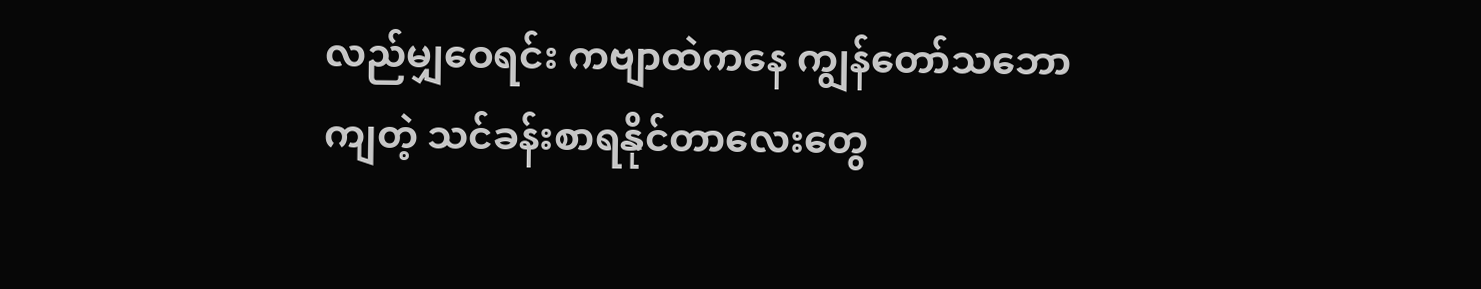လည်မျှဝေရင်း ကဗျာထဲကနေ ကျွန်တော်သဘောကျတဲ့ သင်ခန်းစာရနိုင်တာလေးတွေ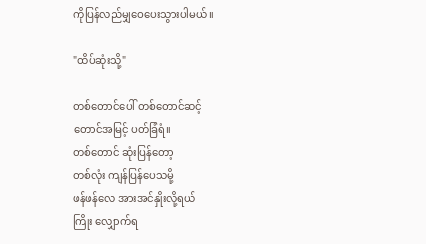ကိုပြန်လည်မျှဝေပေးသွားပါမယ်။

"ထိပ်ဆုံးသို့"

တစ်တောင်ပေါ် တစ်တောင်ဆင့်
တောင်အမြင့် ပတ်ခြံရံ။
တစ်တောင် ဆုံးပြန်တော့
တစ်လုံး ကျန်ပြန်ပေသမို့
ဖန်ဖန်လေ အားအင်နှိုးလို့ရယ်
ကြိုး လျှောက်ရ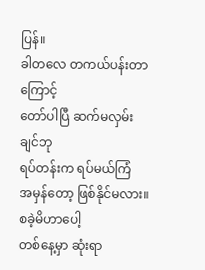ပြန်။
ခါတလေ တကယ်ပန်းတာကြောင့်
တော်ပါပြီ ဆက်မလှမ်းချင်ဘု
ရပ်တန်းက ရပ်မယ်ကြံ
အမှန်တော့ ဖြစ်နိုင်မလား။
စခဲ့မိဟာပေါ့
တစ်နေ့မှာ ဆုံးရာ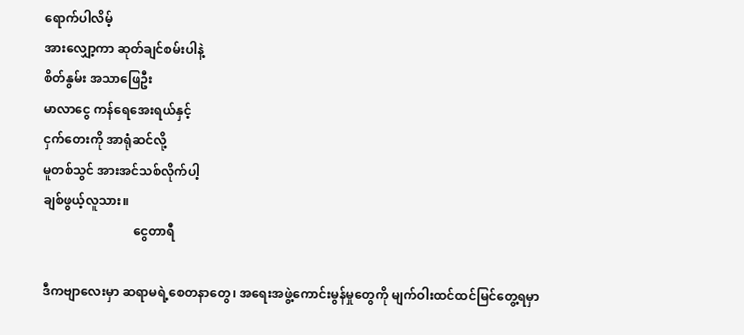ရောက်ပါလိမ့်
အားလျှော့ကာ ဆုတ်ချင်စမ်းပါနဲ့
စိတ်နွမ်း အသာဖြေဦး
မာလာငွေ ကန်ရေအေးရယ်နှင့်
ငှက်တေးကို အာရုံဆင်လို့
မူတစ်သွင် အားအင်သစ်လိုက်ပါ့
ချစ်ဖွယ့်လူသား။
                             ငွေတာရီ

ဒီကဗျာလေးမှာ ဆရာမရဲ့စေတနာတွေ၊ အရေးအဖွဲ့ကောင်းမွန်မှုတွေကို မျက်ဝါးထင်ထင်မြင်တွေ့ရမှာ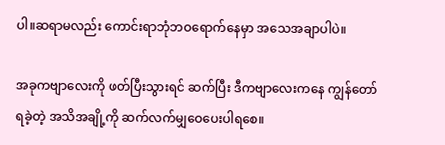ပါ။ဆရာမလည်း ကောင်းရာဘုံဘဝရောက်နေမှာ အသေအချာပါပဲ။

အခုကဗျာလေးကို ဖတ်ပြီးသွားရင် ဆက်ပြီး ဒီကဗျာလေးကနေ ကျွန်တော်ရခဲ့တဲ့ အသိအချို့ကို ဆက်လက်မျှဝေပေးပါရစေ။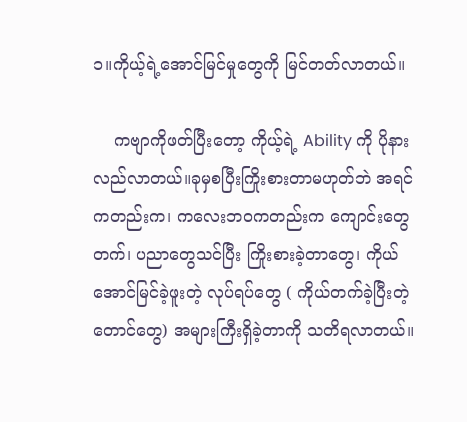၁။ကိုယ့်ရဲ့အောင်မြင်မှုတွေကို မြင်တတ်လာတယ်။

    ကဗျာကိုဖတ်ပြီးတော့ ကိုယ့်ရဲ့ Ability ကို ပိုနားလည်လာတယ်။ခုမှစပြီးကြိုးစားတာမဟုတ်ဘဲ အရင်ကတည်းက၊ ကလေးဘဝကတည်းက ကျောင်းတွေတက်၊ ပညာတွေသင်ပြီး ကြိုးစားခဲ့တာတွေ၊ ကိုယ်အောင်မြင်ခဲ့ဖူးတဲ့ လုပ်ရပ်တွေ ( ကိုယ်တက်ခဲ့ပြီးတဲ့တောင်တွေ) အများကြီးရှိခဲ့တာကို သတိရလာတယ်။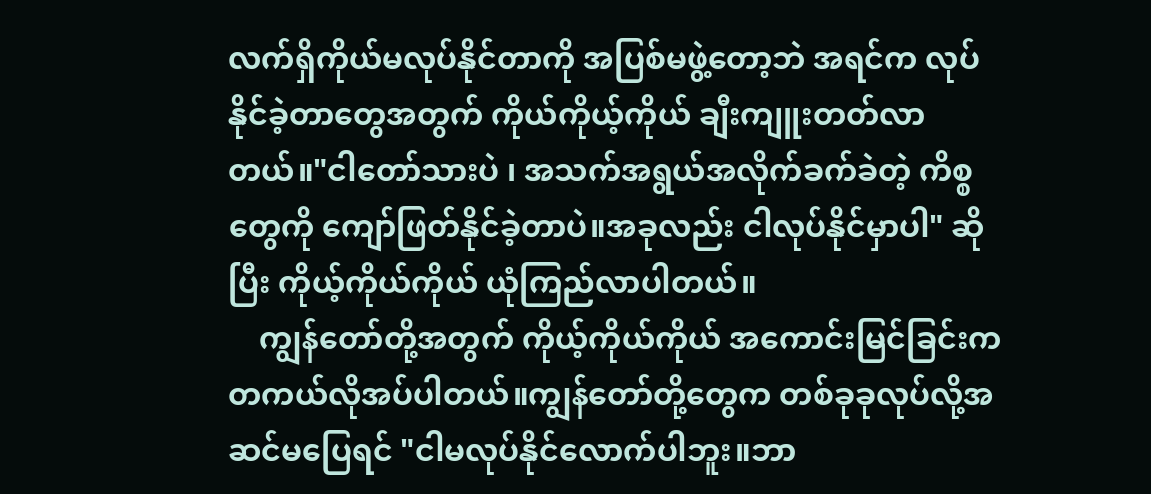လက်ရှိကိုယ်မလုပ်နိုင်တာကို အပြစ်မဖွဲ့တော့ဘဲ အရင်က လုပ်နိုင်ခဲ့တာတွေအတွက် ကိုယ်ကိုယ့်ကိုယ် ချီးကျူးတတ်လာတယ်။"ငါတော်သားပဲ ၊ အသက်အရွယ်အလိုက်ခက်ခဲတဲ့ ကိစ္စတွေကို ကျော်ဖြတ်နိုင်ခဲ့တာပဲ။အခုလည်း ငါလုပ်နိုင်မှာပါ" ဆိုပြီး ကိုယ့်ကိုယ်ကိုယ် ယုံကြည်လာပါတယ်။
    ကျွန်တော်တို့အတွက် ကိုယ့်ကိုယ်ကိုယ် အကောင်းမြင်ခြင်းက တကယ်လိုအပ်ပါတယ်။ကျွန်တော်တို့တွေက တစ်ခုခုလုပ်လို့အဆင်မပြေရင် "ငါမလုပ်နိုင်လောက်ပါဘူး။ဘာ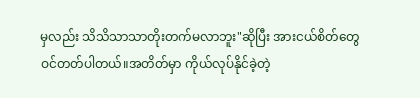မှလည်း သိသိသာသာတိုးတက်မလာဘူး"ဆိုပြီး အားငယ်စိတ်တွေဝင်တတ်ပါတယ်။အတိတ်မှာ ကိုယ်လုပ်နိုင်ခဲ့တဲ့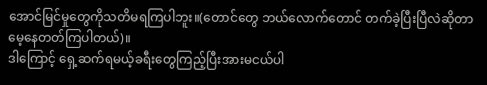အောင်မြင်မှုတွေကိုသတိမရကြပါဘူး။(တောင်တွေ ဘယ်လောက်တောင် တက်ခဲ့ပြီးပြီလဲဆိုတာ မေ့နေတတ်ကြပါတယ်)။
ဒါကြောင့် ရှေ့ဆက်ရမယ့်ခရီးတွေကြည့်ပြီးအားမငယ်ပါ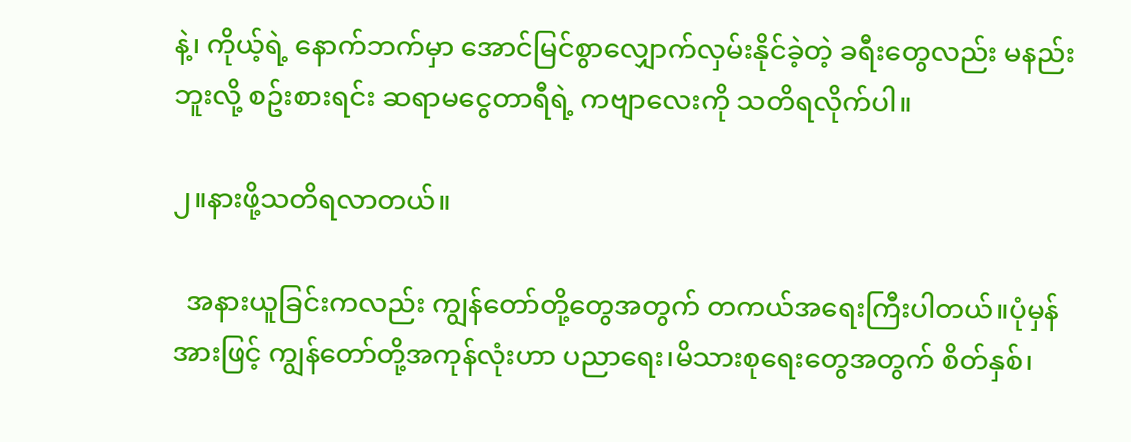နဲ့၊ ကိုယ့်ရဲ့ နောက်ဘက်မှာ အောင်မြင်စွာလျှောက်လှမ်းနိုင်ခဲ့တဲ့ ခရီးတွေလည်း မနည်းဘူးလို့ စဥ်းစားရင်း ဆရာမငွေတာရီရဲ့ ကဗျာလေးကို သတိရလိုက်ပါ။

၂။နားဖို့သတိရလာတယ်။

  အနားယူခြင်းကလည်း ကျွန်တော်တို့တွေအတွက် တကယ်အရေးကြီးပါတယ်။ပုံမှန်အားဖြင့် ကျွန်တော်တို့အကုန်လုံးဟာ ပညာရေး၊မိသားစုရေးတွေအတွက် စိတ်နှစ်၊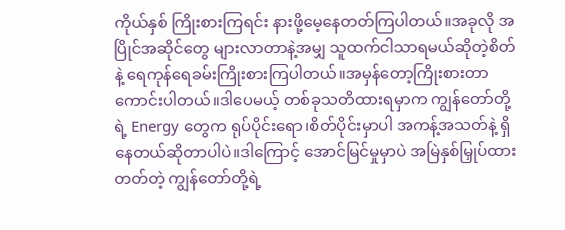ကိုယ်နှစ် ကြိုးစားကြရင်း နားဖို့မေ့နေတတ်ကြပါတယ်။အခုလို အပြိုင်အဆိုင်တွေ များလာတာနဲ့အမျှ သူထက်ငါသာရမယ်ဆိုတဲ့စိတ်နဲ့ ရေကုန်ရေခမ်းကြိုးစားကြပါတယ်။အမှန်တော့ကြိုးစားတာကောင်းပါတယ်။ဒါပေမယ့် တစ်ခုသတိထားရမှာက ကျွန်တော်တို့ရဲ့ Energy တွေက ရုပ်ပိုင်းရော၊စိတ်ပိုင်းမှာပါ အကန့်အသတ်နဲ့ ရှိနေတယ်ဆိုတာပါပဲ။ဒါကြောင့် အောင်မြင်မှုမှာပဲ အမြဲနှစ်မြှုပ်ထားတတ်တဲ့ ကျွန်တော်တို့ရဲ့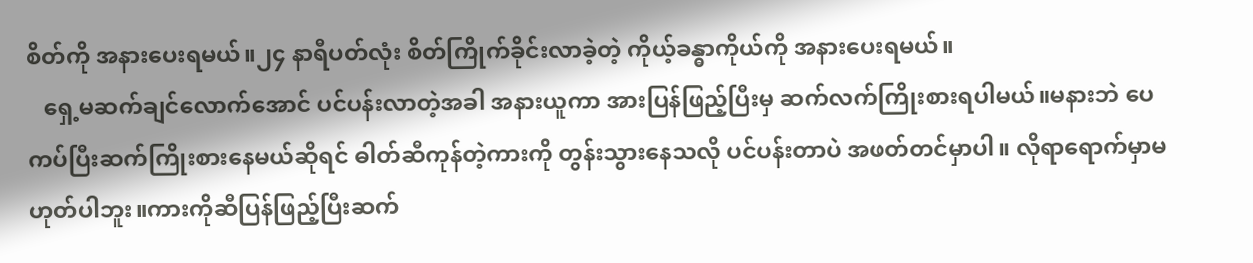စိတ်ကို အနားပေးရမယ်။၂၄ နာရီပတ်လုံး စိတ်ကြိုက်ခိုင်းလာခဲ့တဲ့ ကိုယ့်ခန္ဓာကိုယ်ကို အနားပေးရမယ်။
   ရှေ့မဆက်ချင်လောက်အောင် ပင်ပန်းလာတဲ့အခါ အနားယူကာ အားပြန်ဖြည့်ပြီးမှ ဆက်လက်ကြိုးစားရပါမယ်။မနားဘဲ ပေကပ်ပြီးဆက်ကြိုးစားနေမယ်ဆိုရင် ဓါတ်ဆီကုန်တဲ့ကားကို တွန်းသွားနေသလို ပင်ပန်းတာပဲ အဖတ်တင်မှာပါ။ လိုရာရောက်မှာမဟုတ်ပါဘူး။ကားကိုဆီပြန်ဖြည့်ပြီးဆက်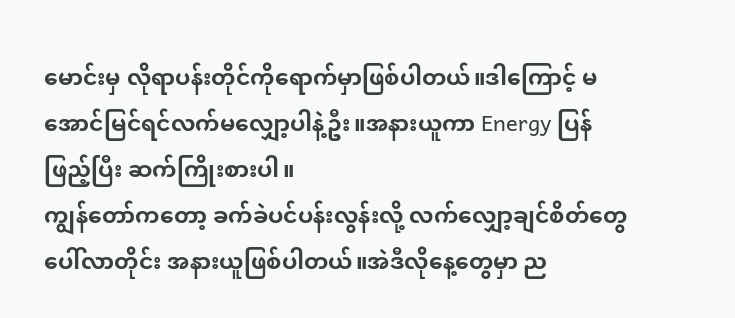မောင်းမှ လိုရာပန်းတိုင်ကိုရောက်မှာဖြစ်ပါတယ်။ဒါကြောင့် မအောင်မြင်ရင်လက်မလျှော့ပါနဲ့ဦး။အနားယူကာ Energy ပြန်ဖြည့်ပြီး ဆက်ကြိုးစားပါ။
ကျွန်တော်ကတော့ ခက်ခဲပင်ပန်းလွန်းလို့ လက်လျှော့ချင်စိတ်တွေပေါ်လာတိုင်း အနားယူဖြစ်ပါတယ်။အဲဒီလိုနေ့တွေမှာ ည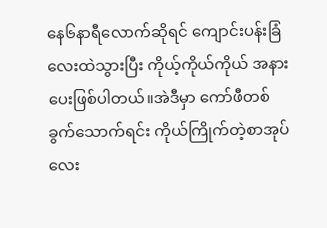နေ၆နာရီလောက်ဆိုရင် ကျောင်းပန်းခြံလေးထဲသွားပြီး ကိုယ့်ကိုယ်ကိုယ် အနားပေးဖြစ်ပါတယ်။အဲဒီမှာ ကော်ဖီတစ်ခွက်သောက်ရင်း ကိုယ်ကြိုက်တဲ့စာအုပ်လေး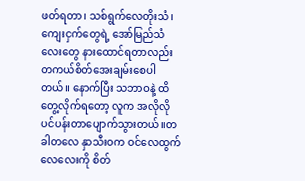ဖတ်ရတာ၊ သစ်ရွက်လေတိုးသံ၊ကျေးငှက်တွေရဲ့ အော်မြည်သံလေးတွေ နားထောင်ရတာလည်း တကယ်စိတ်အေးချမ်းစေပါတယ်။ နောက်ပြီး သဘာဝနဲ့ ထိတွေ့လိုက်ရတော့ လူက အလိုလို ပင်ပန်းတာပျောက်သွားတယ်။တခါတလေ နှာသီးဝက ဝင်လေထွက်လေလေးကို စိတ်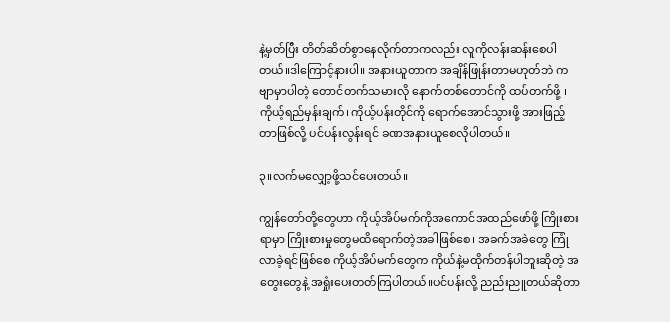နဲ့မှတ်ပြီး တိတ်ဆိတ်စွာနေလိုက်တာကလည်း လူကိုလန်းဆန်းစေပါတယ်။ဒါကြောင့်နားပါ။ အနားယူတာက အချိန်ဖြုန်းတာမဟုတ်ဘဲ ကဗျာမှာပါတဲ့ တောင်တက်သမားလို နောက်တစ်တောင်ကို ထပ်တက်ဖို့ ၊ ကိုယ့်ရည်မှန်းချက်၊ ကိုယ့်ပန်းတိုင်ကို ရောက်အောင်သွားဖို့ အားဖြည့်တာဖြစ်လို့ ပင်ပန်းလွန်းရင် ခဏအနားယူစေလိုပါတယ်။

၃။လက်မလျှော့ဖို့သင်ပေးတယ်။

ကျွန်တော်တို့တွေဟာ ကိုယ့်အိပ်မက်ကိုအကောင်အထည်ဖော်ဖို့ ကြိုးစားရာမှာ ကြိုးစားမှုတွေမထိရောက်တဲ့အခါဖြစ်စေ၊ အခက်အခဲတွေ ကြုံလာခဲ့ရင်ဖြစ်စေ ကိုယ့်အိပ်မက်တွေက ကိုယ်နဲ့မထိုက်တန်ပါဘူးဆိုတဲ့ အတွေးတွေနဲ့ အရှုံးပေးတတ်ကြပါတယ်။ပင်ပန်းလို့ ညည်းညူတယ်ဆိုတာ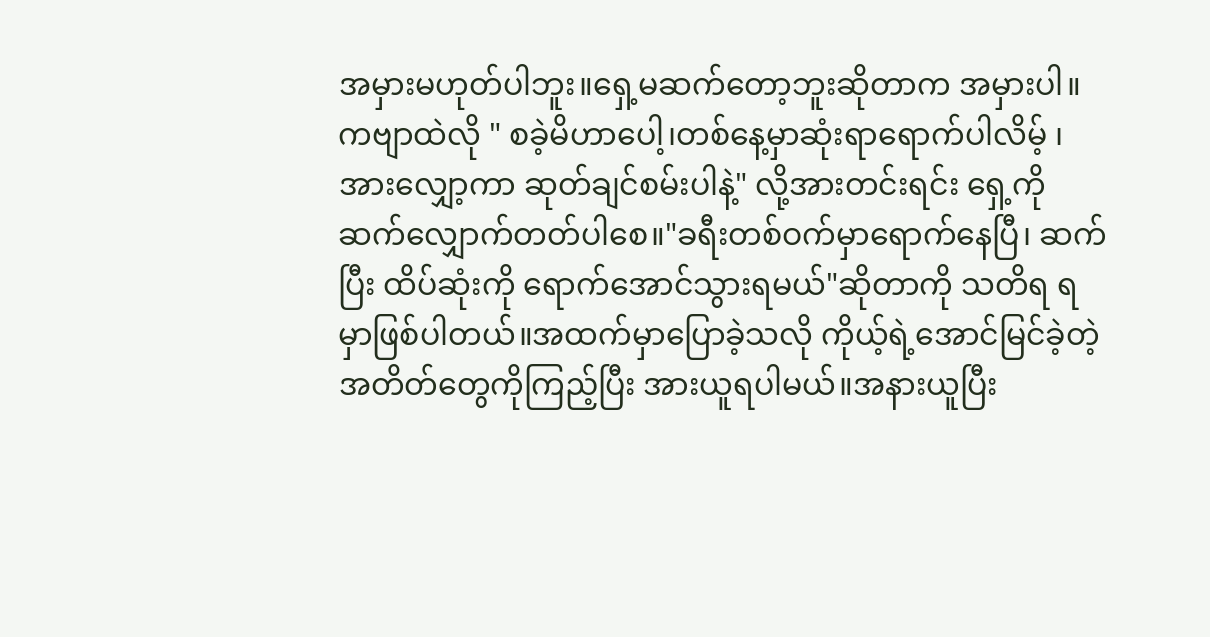အမှားမဟုတ်ပါဘူး။ရှေ့မဆက်တော့ဘူးဆိုတာက အမှားပါ။ကဗျာထဲလို " စခဲ့မိဟာပေါ့၊တစ်နေ့မှာဆုံးရာရောက်ပါလိမ့် ၊ အားလျှော့ကာ ဆုတ်ချင်စမ်းပါနဲ့" လို့အားတင်းရင်း ရှေ့ကိုဆက်လျှောက်တတ်ပါစေ။"ခရီးတစ်ဝက်မှာရောက်နေပြီ၊ ဆက်ပြီး ထိပ်ဆုံးကို ရောက်အောင်သွားရမယ်"ဆိုတာကို သတိရ ရမှာဖြစ်ပါတယ်။အထက်မှာပြောခဲ့သလို ကိုယ့်ရဲ့အောင်မြင်ခဲ့တဲ့ အတိတ်တွေကိုကြည့်ပြီး အားယူရပါမယ်။အနားယူပြီး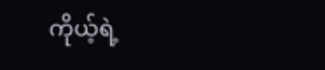ကိုယ့်ရဲ့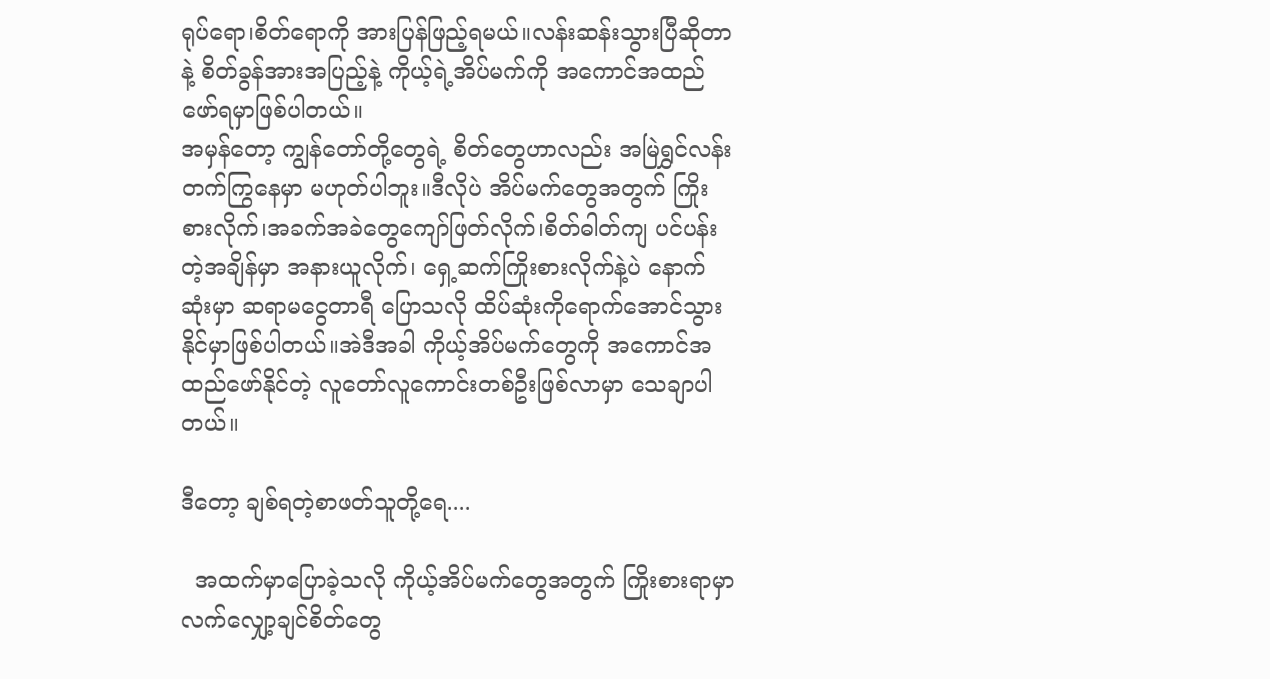ရုပ်ရော၊စိတ်ရောကို အားပြန်ဖြည့်ရမယ်။လန်းဆန်းသွားပြီဆိုတာနဲ့ စိတ်ခွန်အားအပြည့်နဲ့ ကိုယ့်ရဲ့အိပ်မက်ကို အကောင်အထည်ဖော်ရမှာဖြစ်ပါတယ်။
အမှန်တော့ ကျွန်တော်တို့တွေရဲ့ စိတ်တွေဟာလည်း အမြဲရွှင်လန်းတက်ကြွနေမှာ မဟုတ်ပါဘူး။ဒီလိုပဲ အိပ်မက်တွေအတွက် ကြိုးစားလိုက်၊အခက်အခဲတွေကျော်ဖြတ်လိုက်၊စိတ်ဓါတ်ကျ ပင်ပန်းတဲ့အချိန်မှာ အနားယူလိုက်၊ ရှေ့ဆက်ကြိုးစားလိုက်နဲ့ပဲ နောက်ဆုံးမှာ ဆရာမငွေတာရီ ပြောသလို ထိပ်ဆုံးကိုရောက်အောင်သွားနိုင်မှာဖြစ်ပါတယ်။အဲဒီအခါ ကိုယ့်အိပ်မက်တွေကို အကောင်အထည်ဖော်နိုင်တဲ့ လူတော်လူကောင်းတစ်ဦးဖြစ်လာမှာ သေချာပါတယ်။

ဒီတော့ ချစ်ရတဲ့စာဖတ်သူတို့ရေ....

  အထက်မှာပြောခဲ့သလို ကိုယ့်အိပ်မက်တွေအတွက် ကြိုးစားရာမှာ လက်လျှော့ချင်စိတ်တွေ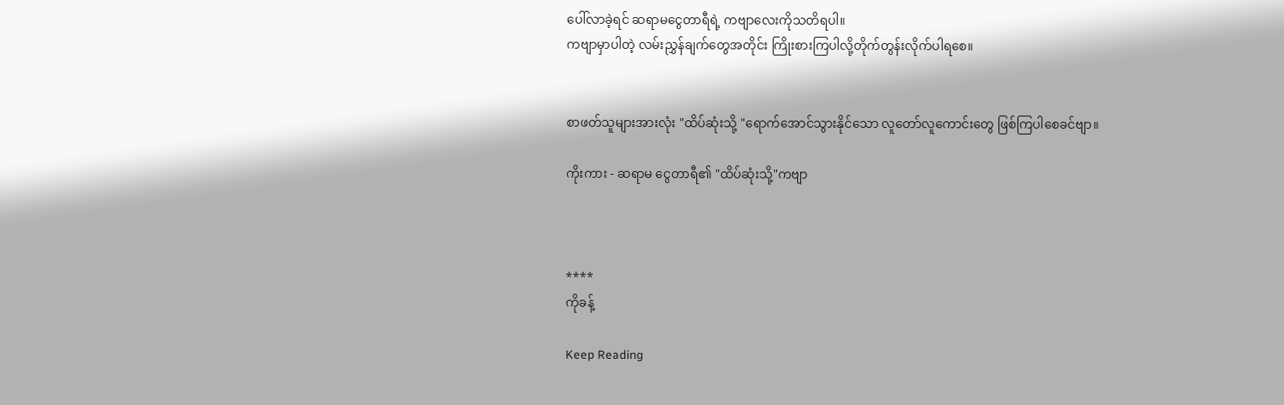ပေါ်လာခဲ့ရင် ဆရာမငွေတာရီရဲ့ ကဗျာလေးကိုသတိရပါ။
ကဗျာမှာပါတဲ့ လမ်းညွှန်ချက်တွေအတိုင်း ကြိုးစားကြပါလို့တိုက်တွန်းလိုက်ပါရစေ။


စာဖတ်သူများအားလုံး "ထိပ်ဆုံးသို့ "ရောက်အောင်သွားနိုင်သော လူတော်လူကောင်းတွေ ဖြစ်ကြပါစေခင်ဗျာ။

ကိုးကား - ဆရာမ ငွေတာရီ၏ "ထိပ်ဆုံးသို့"ကဗျာ



****
ကိုခန့်

Keep Reading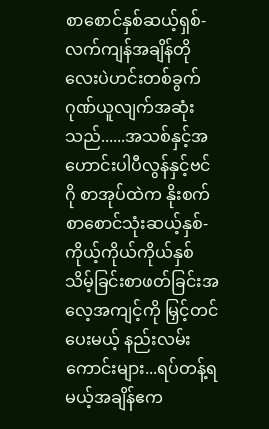စာစောင်နှစ်ဆယ့်ရှစ်-လက်ကျန်အချိန်တိုလေးပဲဟင်းတစ်ခွက် ဂုဏ်ယူလျက်အဆုံးသည်......အသစ်နှင့်အဟောင်းပါပီလွန်နှင့်ဗင်ဂို စာအုပ်ထဲက နိုးစက်စာစောင်သုံးဆယ့်နှစ်-ကိုယ့်ကိုယ်ကိုယ်နှစ်သိမ့်ခြင်းစာဖတ်ခြင်းအလေ့အကျင့်ကို မြှင့်တင်ပေးမယ့် နည်းလမ်းကောင်းများ...ရပ်တန့်ရမယ့်အချိန်ဧက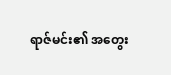ရာဇ်မင်း၏ အတွေး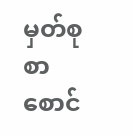မှတ်စု စာစောင်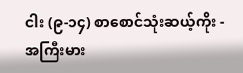ငါး (၉-၁၄) စာစောင်သုံးဆယ့်ကိုး - အကြီးမား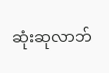ဆုံးဆုလာဘ်